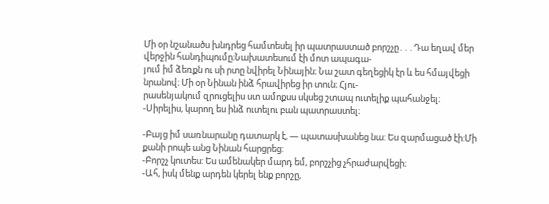Մի օր նշանածս խնդրեց համտեսել իր պատրաստած բորշչը․․․Դա եղավ մեր վերջին հանդիպումը։Նախատեսում էի մոտ ապագա-
յում իմ ձեռքն ու սի րտը նվիրել Նինային։ Նա շատ գեղեցիկ էր և ես հմայվեցի նրանով։ Մի օր Նինան ինձ հրավիրեց իր տուն։ Հյու-
րասենյակում զրուցելիս ստ ամոքսս սկսեց շտապ ուտելիք պահանջել։
-Սիրելիս, կարող ես ինձ ուտելու բան պատրաստել։

-Բայց իմ սառնարանը դատարկ է, — պատասխանեց նա: Ես զարմացած էի:Մի քանի րոպե անց Նինան հարցրեց:
-Բորշչ կուտես: Ես ամենակեր մարդ եմ, բորշչից չհրաժարվեցի։
-Ահ, իսկ մենք արդեն կերել ենք բորշը,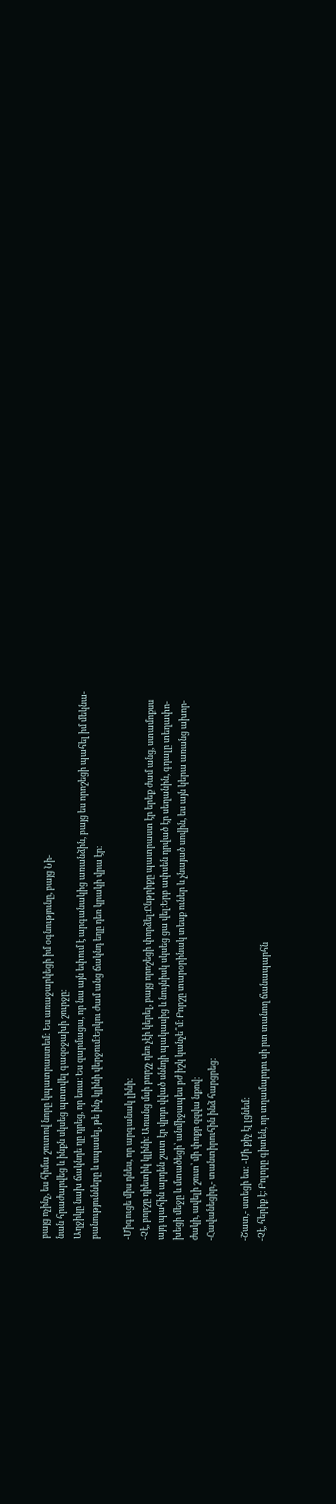բայց ոչինչ, ես հիմա շուտով նորը կպատրաստեմ: Ես առաջարկեցի իմ օգնությունը, բայց Նի-
նան հրաժարվեց և ինքն սկսեց պտտվել գազօջախի շուրջը։
Աղջիկը նախ ճակնդե ղը դրեց, որ եռա։ Ես զարմացա, որ նա այն եփում է արգանակից առանձին, բայց ես որոշեցի պահել իմ մեկնա-
բանությունները և սպասել, թե ինչ կլինի վերջում։Երկու ժամ անց ճակնդ եղը դեռ կրակի վրա էր։

-Միգուցե միս դնես, որ արգանակ լինի:
-Չէ, բորշը դիետիկ կլինի։ Առանց մսի բորշչ դեռ չէի կերել, բայց որոշեցի փորձել։Ընթրիքը պատրաստ էր երեք ժամ անց, ստամոքսս
այդ պահին արդեն շատ էր վրդո վված սննդի պակասից և նույնիսկ սկսեց ցա վել։Երբ ափսեն դրված էր սեղանին, գդալը տեղափո-
խեցի մեջը և մտածեցի՝ անմիջապես բժ իշկ կանչե՞մ։ Բորշը տարօրինակ տեսք ուներ և չնայած սովին, ես այն կերա առանց ախոր-
ժակի, ավելի շուտ՝ մի փոքր զզվա նքով։
-Հավանեցիր,- տանտիրուհին ինձ հարցրեց:

-Շատ,- ստեցի ես: -Մի քիչ էլ լցնեմ:
-Չէ, հերիք է։ Բոլորը գիտեն, որ տղամարդու սի րտ տանող ճանապարհն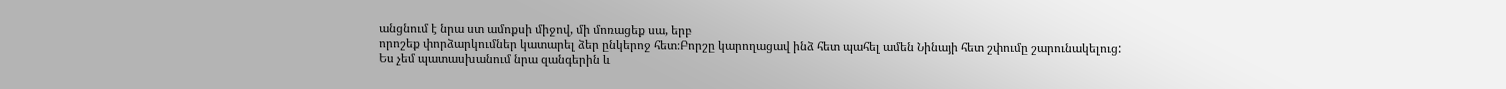անցնում է նրա ստ ամոքսի միջով, մի մոռացեք սա, երբ
որոշեք փորձարկումներ կատարել ձեր ընկերոջ հետ։Բորշը կարողացավ ինձ հետ պահել ամեն Նինայի հետ շփումը շարունակելուց:
Ես չեմ պատասխանում նրա զանգերին և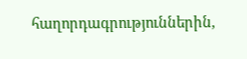հաղորդագրություններին,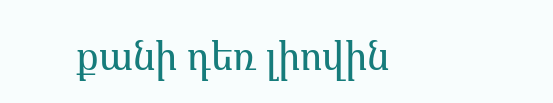քանի դեռ լիովին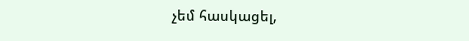չեմ հասկացել,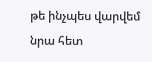թե ինչպես վարվեմ նրա հետ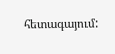հետագայում: